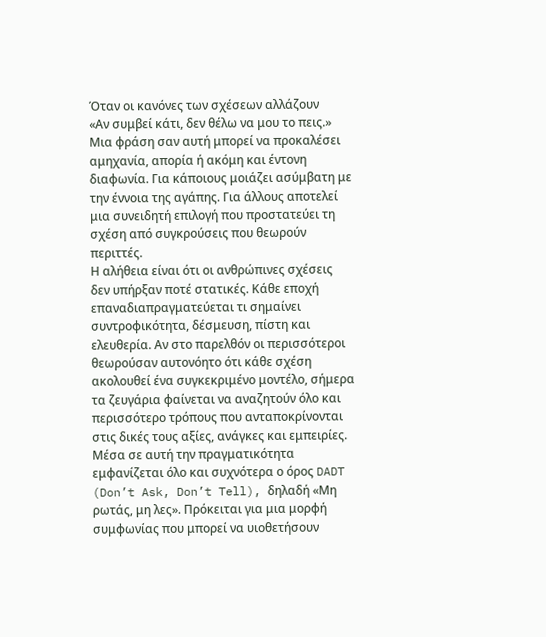Όταν οι κανόνες των σχέσεων αλλάζουν
«Αν συμβεί κάτι, δεν θέλω να μου το πεις.»
Μια φράση σαν αυτή μπορεί να προκαλέσει αμηχανία, απορία ή ακόμη και έντονη διαφωνία. Για κάποιους μοιάζει ασύμβατη με την έννοια της αγάπης. Για άλλους αποτελεί μια συνειδητή επιλογή που προστατεύει τη σχέση από συγκρούσεις που θεωρούν περιττές.
Η αλήθεια είναι ότι οι ανθρώπινες σχέσεις δεν υπήρξαν ποτέ στατικές. Κάθε εποχή επαναδιαπραγματεύεται τι σημαίνει συντροφικότητα, δέσμευση, πίστη και ελευθερία. Αν στο παρελθόν οι περισσότεροι θεωρούσαν αυτονόητο ότι κάθε σχέση ακολουθεί ένα συγκεκριμένο μοντέλο, σήμερα τα ζευγάρια φαίνεται να αναζητούν όλο και περισσότερο τρόπους που ανταποκρίνονται στις δικές τους αξίες, ανάγκες και εμπειρίες.
Μέσα σε αυτή την πραγματικότητα εμφανίζεται όλο και συχνότερα ο όρος DADT (Don’t Ask, Don’t Tell), δηλαδή «Μη ρωτάς, μη λες». Πρόκειται για μια μορφή συμφωνίας που μπορεί να υιοθετήσουν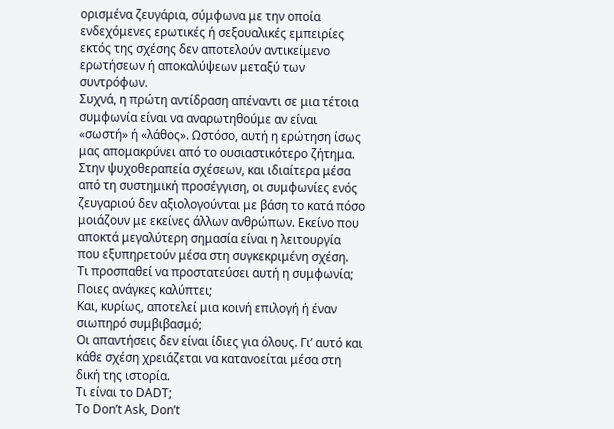ορισμένα ζευγάρια, σύμφωνα με την οποία ενδεχόμενες ερωτικές ή σεξουαλικές εμπειρίες εκτός της σχέσης δεν αποτελούν αντικείμενο ερωτήσεων ή αποκαλύψεων μεταξύ των συντρόφων.
Συχνά, η πρώτη αντίδραση απέναντι σε μια τέτοια συμφωνία είναι να αναρωτηθούμε αν είναι «σωστή» ή «λάθος». Ωστόσο, αυτή η ερώτηση ίσως μας απομακρύνει από το ουσιαστικότερο ζήτημα.
Στην ψυχοθεραπεία σχέσεων, και ιδιαίτερα μέσα από τη συστημική προσέγγιση, οι συμφωνίες ενός ζευγαριού δεν αξιολογούνται με βάση το κατά πόσο μοιάζουν με εκείνες άλλων ανθρώπων. Εκείνο που αποκτά μεγαλύτερη σημασία είναι η λειτουργία που εξυπηρετούν μέσα στη συγκεκριμένη σχέση.
Τι προσπαθεί να προστατεύσει αυτή η συμφωνία;
Ποιες ανάγκες καλύπτει;
Και, κυρίως, αποτελεί μια κοινή επιλογή ή έναν σιωπηρό συμβιβασμό;
Οι απαντήσεις δεν είναι ίδιες για όλους. Γι’ αυτό και κάθε σχέση χρειάζεται να κατανοείται μέσα στη δική της ιστορία.
Τι είναι το DADT;
Το Don’t Ask, Don’t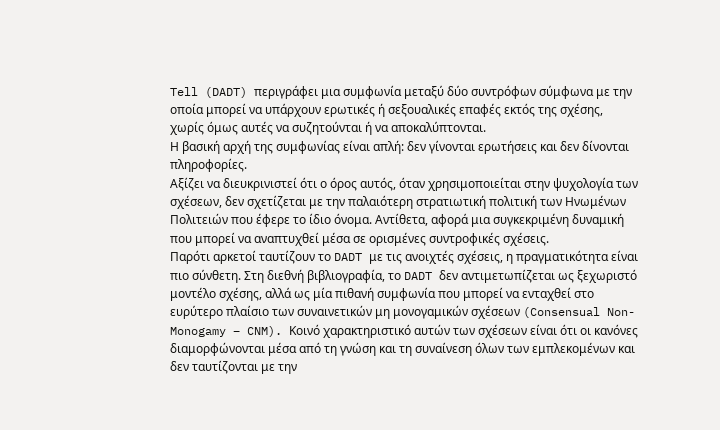Tell (DADT) περιγράφει μια συμφωνία μεταξύ δύο συντρόφων σύμφωνα με την οποία μπορεί να υπάρχουν ερωτικές ή σεξουαλικές επαφές εκτός της σχέσης, χωρίς όμως αυτές να συζητούνται ή να αποκαλύπτονται.
Η βασική αρχή της συμφωνίας είναι απλή: δεν γίνονται ερωτήσεις και δεν δίνονται πληροφορίες.
Αξίζει να διευκρινιστεί ότι ο όρος αυτός, όταν χρησιμοποιείται στην ψυχολογία των σχέσεων, δεν σχετίζεται με την παλαιότερη στρατιωτική πολιτική των Ηνωμένων Πολιτειών που έφερε το ίδιο όνομα. Αντίθετα, αφορά μια συγκεκριμένη δυναμική που μπορεί να αναπτυχθεί μέσα σε ορισμένες συντροφικές σχέσεις.
Παρότι αρκετοί ταυτίζουν το DADT με τις ανοιχτές σχέσεις, η πραγματικότητα είναι πιο σύνθετη. Στη διεθνή βιβλιογραφία, το DADT δεν αντιμετωπίζεται ως ξεχωριστό μοντέλο σχέσης, αλλά ως μία πιθανή συμφωνία που μπορεί να ενταχθεί στο ευρύτερο πλαίσιο των συναινετικών μη μονογαμικών σχέσεων (Consensual Non-Monogamy – CNM). Κοινό χαρακτηριστικό αυτών των σχέσεων είναι ότι οι κανόνες διαμορφώνονται μέσα από τη γνώση και τη συναίνεση όλων των εμπλεκομένων και δεν ταυτίζονται με την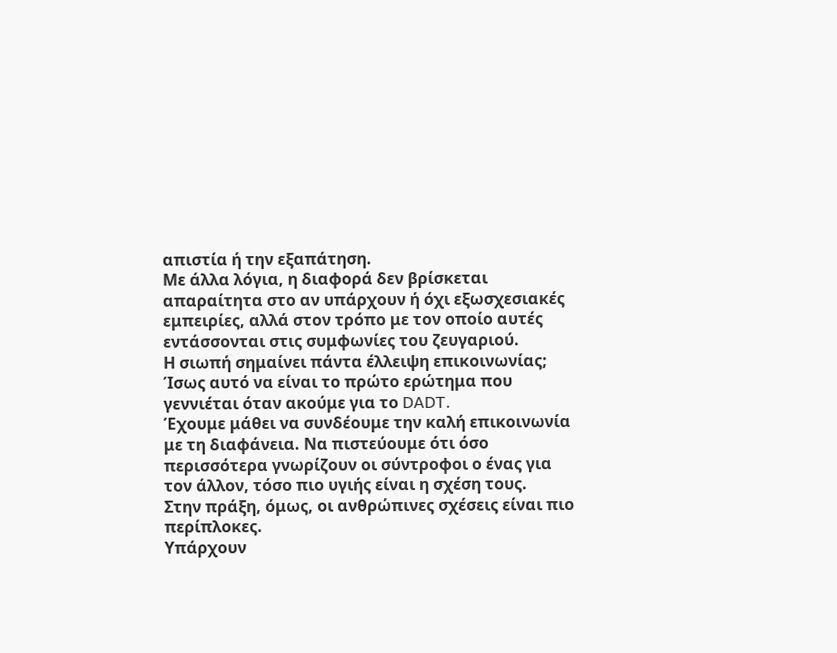απιστία ή την εξαπάτηση.
Με άλλα λόγια, η διαφορά δεν βρίσκεται απαραίτητα στο αν υπάρχουν ή όχι εξωσχεσιακές εμπειρίες, αλλά στον τρόπο με τον οποίο αυτές εντάσσονται στις συμφωνίες του ζευγαριού.
Η σιωπή σημαίνει πάντα έλλειψη επικοινωνίας;
Ίσως αυτό να είναι το πρώτο ερώτημα που γεννιέται όταν ακούμε για το DADT.
Έχουμε μάθει να συνδέουμε την καλή επικοινωνία με τη διαφάνεια. Να πιστεύουμε ότι όσο περισσότερα γνωρίζουν οι σύντροφοι ο ένας για τον άλλον, τόσο πιο υγιής είναι η σχέση τους.
Στην πράξη, όμως, οι ανθρώπινες σχέσεις είναι πιο περίπλοκες.
Υπάρχουν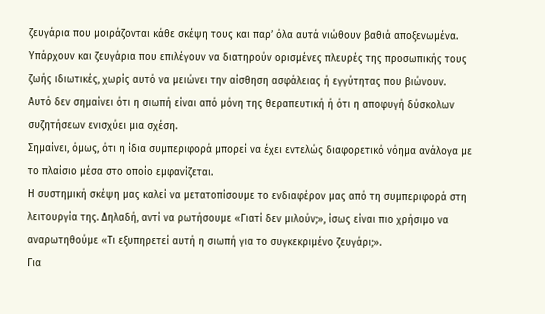ζευγάρια που μοιράζονται κάθε σκέψη τους και παρ’ όλα αυτά νιώθουν βαθιά αποξενωμένα. Υπάρχουν και ζευγάρια που επιλέγουν να διατηρούν ορισμένες πλευρές της προσωπικής τους ζωής ιδιωτικές, χωρίς αυτό να μειώνει την αίσθηση ασφάλειας ή εγγύτητας που βιώνουν.
Αυτό δεν σημαίνει ότι η σιωπή είναι από μόνη της θεραπευτική ή ότι η αποφυγή δύσκολων συζητήσεων ενισχύει μια σχέση.
Σημαίνει, όμως, ότι η ίδια συμπεριφορά μπορεί να έχει εντελώς διαφορετικό νόημα ανάλογα με το πλαίσιο μέσα στο οποίο εμφανίζεται.
Η συστημική σκέψη μας καλεί να μετατοπίσουμε το ενδιαφέρον μας από τη συμπεριφορά στη λειτουργία της. Δηλαδή, αντί να ρωτήσουμε «Γιατί δεν μιλούν;», ίσως είναι πιο χρήσιμο να αναρωτηθούμε «Τι εξυπηρετεί αυτή η σιωπή για το συγκεκριμένο ζευγάρι;».
Για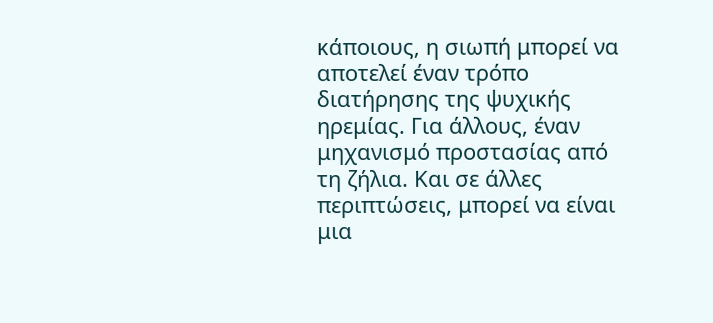κάποιους, η σιωπή μπορεί να αποτελεί έναν τρόπο διατήρησης της ψυχικής ηρεμίας. Για άλλους, έναν μηχανισμό προστασίας από τη ζήλια. Και σε άλλες περιπτώσεις, μπορεί να είναι μια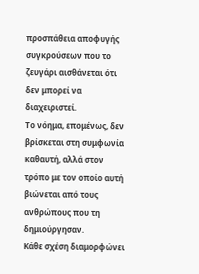προσπάθεια αποφυγής συγκρούσεων που το ζευγάρι αισθάνεται ότι δεν μπορεί να διαχειριστεί.
Το νόημα, επομένως, δεν βρίσκεται στη συμφωνία καθαυτή, αλλά στον τρόπο με τον οποίο αυτή βιώνεται από τους ανθρώπους που τη δημιούργησαν.
Κάθε σχέση διαμορφώνει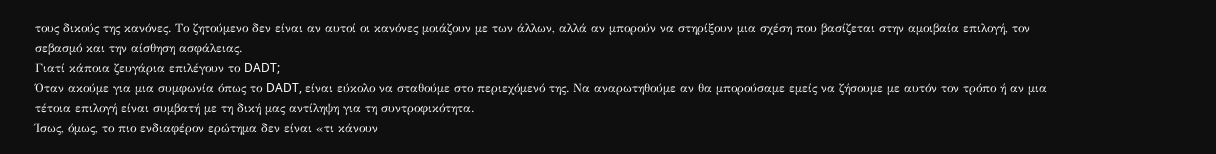τους δικούς της κανόνες. Το ζητούμενο δεν είναι αν αυτοί οι κανόνες μοιάζουν με των άλλων, αλλά αν μπορούν να στηρίξουν μια σχέση που βασίζεται στην αμοιβαία επιλογή, τον σεβασμό και την αίσθηση ασφάλειας.
Γιατί κάποια ζευγάρια επιλέγουν το DADT;
Όταν ακούμε για μια συμφωνία όπως το DADT, είναι εύκολο να σταθούμε στο περιεχόμενό της. Να αναρωτηθούμε αν θα μπορούσαμε εμείς να ζήσουμε με αυτόν τον τρόπο ή αν μια τέτοια επιλογή είναι συμβατή με τη δική μας αντίληψη για τη συντροφικότητα.
Ίσως, όμως, το πιο ενδιαφέρον ερώτημα δεν είναι «τι κάνουν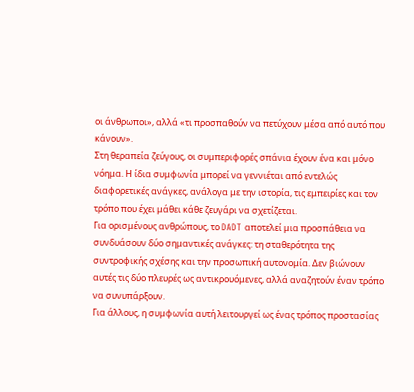οι άνθρωποι», αλλά «τι προσπαθούν να πετύχουν μέσα από αυτό που κάνουν».
Στη θεραπεία ζεύγους, οι συμπεριφορές σπάνια έχουν ένα και μόνο νόημα. Η ίδια συμφωνία μπορεί να γεννιέται από εντελώς διαφορετικές ανάγκες, ανάλογα με την ιστορία, τις εμπειρίες και τον τρόπο που έχει μάθει κάθε ζευγάρι να σχετίζεται.
Για ορισμένους ανθρώπους, το DADT αποτελεί μια προσπάθεια να συνδυάσουν δύο σημαντικές ανάγκες: τη σταθερότητα της συντροφικής σχέσης και την προσωπική αυτονομία. Δεν βιώνουν αυτές τις δύο πλευρές ως αντικρουόμενες, αλλά αναζητούν έναν τρόπο να συνυπάρξουν.
Για άλλους, η συμφωνία αυτή λειτουργεί ως ένας τρόπος προστασίας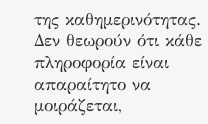της καθημερινότητας. Δεν θεωρούν ότι κάθε πληροφορία είναι απαραίτητο να μοιράζεται,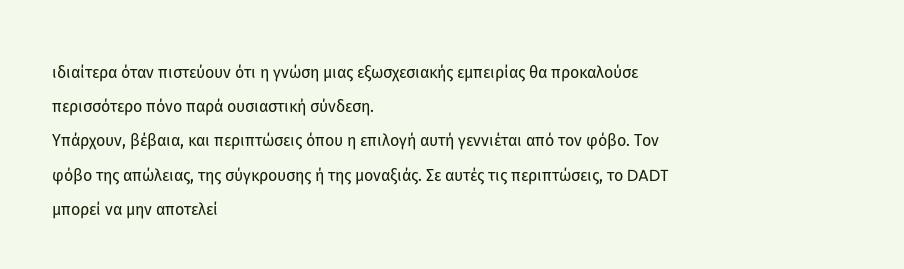ιδιαίτερα όταν πιστεύουν ότι η γνώση μιας εξωσχεσιακής εμπειρίας θα προκαλούσε περισσότερο πόνο παρά ουσιαστική σύνδεση.
Υπάρχουν, βέβαια, και περιπτώσεις όπου η επιλογή αυτή γεννιέται από τον φόβο. Τον φόβο της απώλειας, της σύγκρουσης ή της μοναξιάς. Σε αυτές τις περιπτώσεις, το DADT μπορεί να μην αποτελεί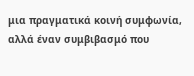μια πραγματικά κοινή συμφωνία, αλλά έναν συμβιβασμό που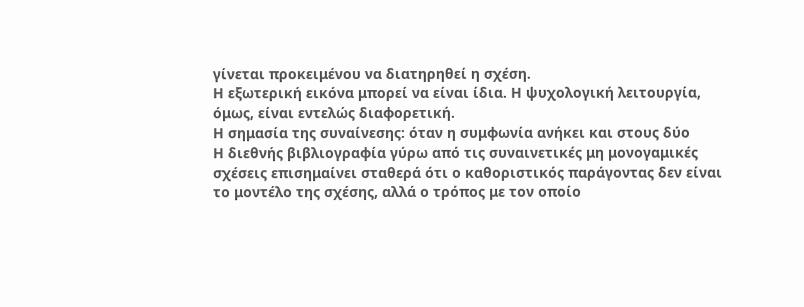γίνεται προκειμένου να διατηρηθεί η σχέση.
Η εξωτερική εικόνα μπορεί να είναι ίδια. Η ψυχολογική λειτουργία, όμως, είναι εντελώς διαφορετική.
Η σημασία της συναίνεσης: όταν η συμφωνία ανήκει και στους δύο
Η διεθνής βιβλιογραφία γύρω από τις συναινετικές μη μονογαμικές σχέσεις επισημαίνει σταθερά ότι ο καθοριστικός παράγοντας δεν είναι το μοντέλο της σχέσης, αλλά ο τρόπος με τον οποίο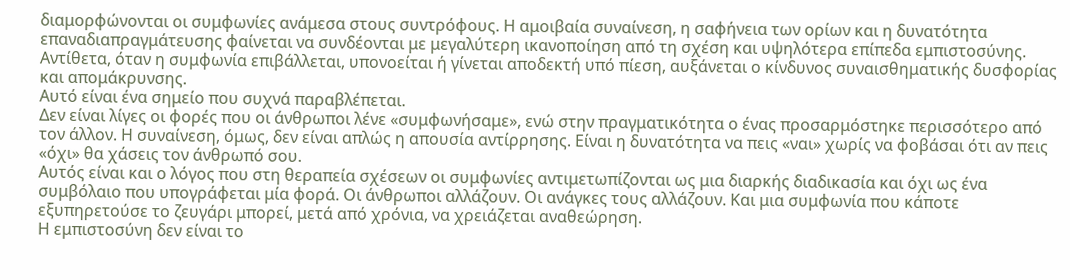διαμορφώνονται οι συμφωνίες ανάμεσα στους συντρόφους. Η αμοιβαία συναίνεση, η σαφήνεια των ορίων και η δυνατότητα επαναδιαπραγμάτευσης φαίνεται να συνδέονται με μεγαλύτερη ικανοποίηση από τη σχέση και υψηλότερα επίπεδα εμπιστοσύνης. Αντίθετα, όταν η συμφωνία επιβάλλεται, υπονοείται ή γίνεται αποδεκτή υπό πίεση, αυξάνεται ο κίνδυνος συναισθηματικής δυσφορίας και απομάκρυνσης.
Αυτό είναι ένα σημείο που συχνά παραβλέπεται.
Δεν είναι λίγες οι φορές που οι άνθρωποι λένε «συμφωνήσαμε», ενώ στην πραγματικότητα ο ένας προσαρμόστηκε περισσότερο από τον άλλον. Η συναίνεση, όμως, δεν είναι απλώς η απουσία αντίρρησης. Είναι η δυνατότητα να πεις «ναι» χωρίς να φοβάσαι ότι αν πεις «όχι» θα χάσεις τον άνθρωπό σου.
Αυτός είναι και ο λόγος που στη θεραπεία σχέσεων οι συμφωνίες αντιμετωπίζονται ως μια διαρκής διαδικασία και όχι ως ένα συμβόλαιο που υπογράφεται μία φορά. Οι άνθρωποι αλλάζουν. Οι ανάγκες τους αλλάζουν. Και μια συμφωνία που κάποτε εξυπηρετούσε το ζευγάρι μπορεί, μετά από χρόνια, να χρειάζεται αναθεώρηση.
Η εμπιστοσύνη δεν είναι το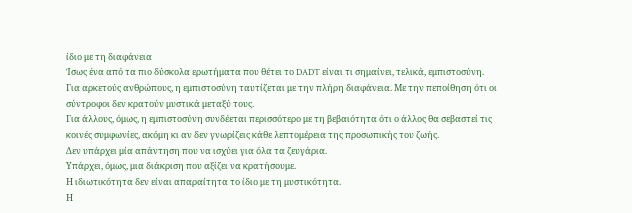ίδιο με τη διαφάνεια
Ίσως ένα από τα πιο δύσκολα ερωτήματα που θέτει το DADT είναι τι σημαίνει, τελικά, εμπιστοσύνη.
Για αρκετούς ανθρώπους, η εμπιστοσύνη ταυτίζεται με την πλήρη διαφάνεια. Με την πεποίθηση ότι οι σύντροφοι δεν κρατούν μυστικά μεταξύ τους.
Για άλλους, όμως, η εμπιστοσύνη συνδέεται περισσότερο με τη βεβαιότητα ότι ο άλλος θα σεβαστεί τις κοινές συμφωνίες, ακόμη κι αν δεν γνωρίζεις κάθε λεπτομέρεια της προσωπικής του ζωής.
Δεν υπάρχει μία απάντηση που να ισχύει για όλα τα ζευγάρια.
Υπάρχει, όμως, μια διάκριση που αξίζει να κρατήσουμε.
Η ιδιωτικότητα δεν είναι απαραίτητα το ίδιο με τη μυστικότητα.
Η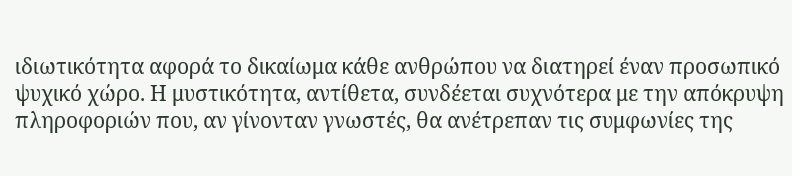ιδιωτικότητα αφορά το δικαίωμα κάθε ανθρώπου να διατηρεί έναν προσωπικό ψυχικό χώρο. Η μυστικότητα, αντίθετα, συνδέεται συχνότερα με την απόκρυψη πληροφοριών που, αν γίνονταν γνωστές, θα ανέτρεπαν τις συμφωνίες της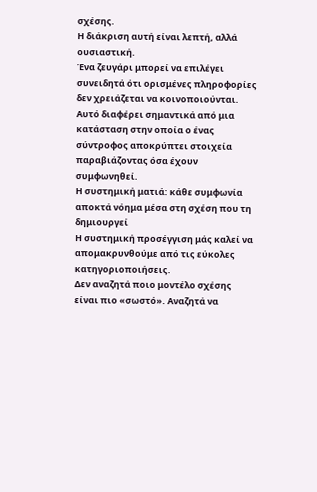σχέσης.
Η διάκριση αυτή είναι λεπτή, αλλά ουσιαστική.
Ένα ζευγάρι μπορεί να επιλέγει συνειδητά ότι ορισμένες πληροφορίες δεν χρειάζεται να κοινοποιούνται. Αυτό διαφέρει σημαντικά από μια κατάσταση στην οποία ο ένας σύντροφος αποκρύπτει στοιχεία παραβιάζοντας όσα έχουν συμφωνηθεί.
Η συστημική ματιά: κάθε συμφωνία αποκτά νόημα μέσα στη σχέση που τη δημιουργεί
Η συστημική προσέγγιση μάς καλεί να απομακρυνθούμε από τις εύκολες κατηγοριοποιήσεις.
Δεν αναζητά ποιο μοντέλο σχέσης είναι πιο «σωστό». Αναζητά να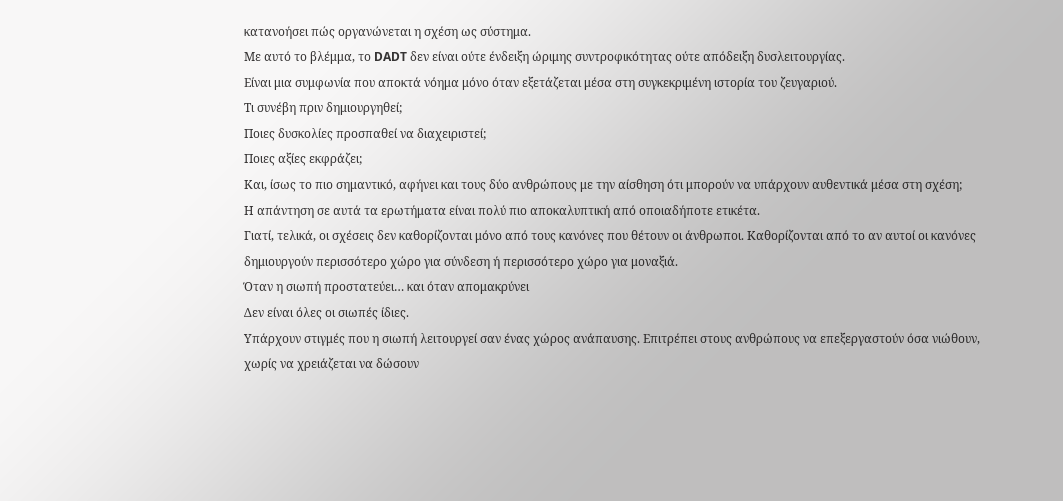κατανοήσει πώς οργανώνεται η σχέση ως σύστημα.
Με αυτό το βλέμμα, το DADT δεν είναι ούτε ένδειξη ώριμης συντροφικότητας ούτε απόδειξη δυσλειτουργίας.
Είναι μια συμφωνία που αποκτά νόημα μόνο όταν εξετάζεται μέσα στη συγκεκριμένη ιστορία του ζευγαριού.
Τι συνέβη πριν δημιουργηθεί;
Ποιες δυσκολίες προσπαθεί να διαχειριστεί;
Ποιες αξίες εκφράζει;
Και, ίσως το πιο σημαντικό, αφήνει και τους δύο ανθρώπους με την αίσθηση ότι μπορούν να υπάρχουν αυθεντικά μέσα στη σχέση;
Η απάντηση σε αυτά τα ερωτήματα είναι πολύ πιο αποκαλυπτική από οποιαδήποτε ετικέτα.
Γιατί, τελικά, οι σχέσεις δεν καθορίζονται μόνο από τους κανόνες που θέτουν οι άνθρωποι. Καθορίζονται από το αν αυτοί οι κανόνες δημιουργούν περισσότερο χώρο για σύνδεση ή περισσότερο χώρο για μοναξιά.
Όταν η σιωπή προστατεύει… και όταν απομακρύνει
Δεν είναι όλες οι σιωπές ίδιες.
Υπάρχουν στιγμές που η σιωπή λειτουργεί σαν ένας χώρος ανάπαυσης. Επιτρέπει στους ανθρώπους να επεξεργαστούν όσα νιώθουν, χωρίς να χρειάζεται να δώσουν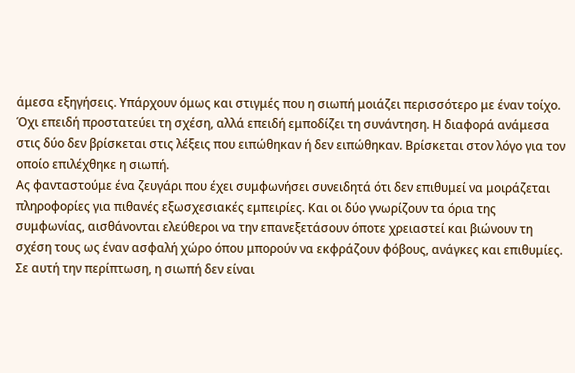άμεσα εξηγήσεις. Υπάρχουν όμως και στιγμές που η σιωπή μοιάζει περισσότερο με έναν τοίχο. Όχι επειδή προστατεύει τη σχέση, αλλά επειδή εμποδίζει τη συνάντηση. Η διαφορά ανάμεσα στις δύο δεν βρίσκεται στις λέξεις που ειπώθηκαν ή δεν ειπώθηκαν. Βρίσκεται στον λόγο για τον οποίο επιλέχθηκε η σιωπή.
Ας φανταστούμε ένα ζευγάρι που έχει συμφωνήσει συνειδητά ότι δεν επιθυμεί να μοιράζεται πληροφορίες για πιθανές εξωσχεσιακές εμπειρίες. Και οι δύο γνωρίζουν τα όρια της συμφωνίας, αισθάνονται ελεύθεροι να την επανεξετάσουν όποτε χρειαστεί και βιώνουν τη σχέση τους ως έναν ασφαλή χώρο όπου μπορούν να εκφράζουν φόβους, ανάγκες και επιθυμίες. Σε αυτή την περίπτωση, η σιωπή δεν είναι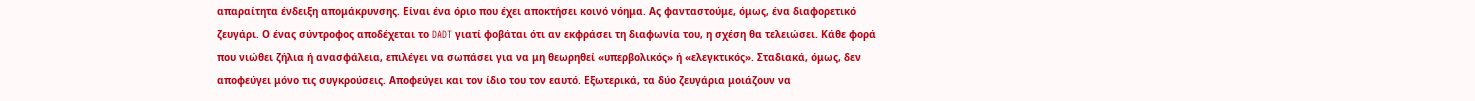απαραίτητα ένδειξη απομάκρυνσης. Είναι ένα όριο που έχει αποκτήσει κοινό νόημα. Ας φανταστούμε, όμως, ένα διαφορετικό ζευγάρι. Ο ένας σύντροφος αποδέχεται το DADT γιατί φοβάται ότι αν εκφράσει τη διαφωνία του, η σχέση θα τελειώσει. Κάθε φορά που νιώθει ζήλια ή ανασφάλεια, επιλέγει να σωπάσει για να μη θεωρηθεί «υπερβολικός» ή «ελεγκτικός». Σταδιακά, όμως, δεν αποφεύγει μόνο τις συγκρούσεις. Αποφεύγει και τον ίδιο του τον εαυτό. Εξωτερικά, τα δύο ζευγάρια μοιάζουν να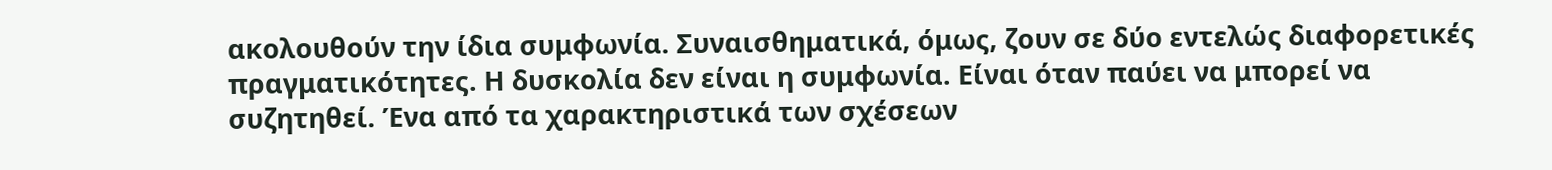ακολουθούν την ίδια συμφωνία. Συναισθηματικά, όμως, ζουν σε δύο εντελώς διαφορετικές πραγματικότητες. Η δυσκολία δεν είναι η συμφωνία. Είναι όταν παύει να μπορεί να συζητηθεί. Ένα από τα χαρακτηριστικά των σχέσεων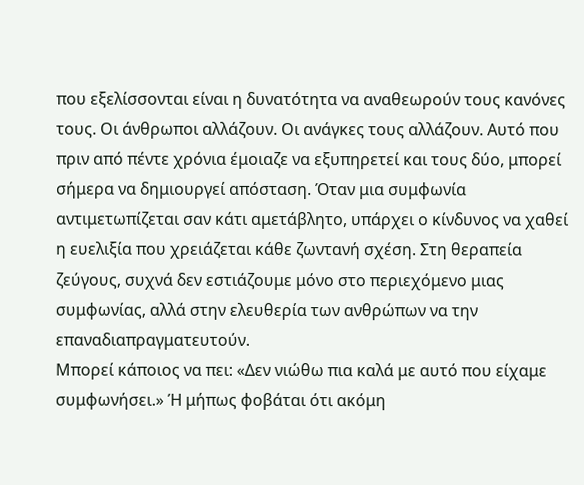που εξελίσσονται είναι η δυνατότητα να αναθεωρούν τους κανόνες τους. Οι άνθρωποι αλλάζουν. Οι ανάγκες τους αλλάζουν. Αυτό που πριν από πέντε χρόνια έμοιαζε να εξυπηρετεί και τους δύο, μπορεί σήμερα να δημιουργεί απόσταση. Όταν μια συμφωνία αντιμετωπίζεται σαν κάτι αμετάβλητο, υπάρχει ο κίνδυνος να χαθεί η ευελιξία που χρειάζεται κάθε ζωντανή σχέση. Στη θεραπεία ζεύγους, συχνά δεν εστιάζουμε μόνο στο περιεχόμενο μιας συμφωνίας, αλλά στην ελευθερία των ανθρώπων να την επαναδιαπραγματευτούν.
Μπορεί κάποιος να πει: «Δεν νιώθω πια καλά με αυτό που είχαμε συμφωνήσει.» Ή μήπως φοβάται ότι ακόμη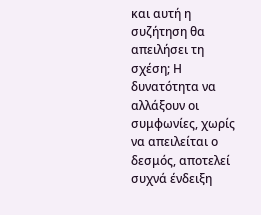και αυτή η συζήτηση θα απειλήσει τη σχέση; Η δυνατότητα να αλλάξουν οι συμφωνίες, χωρίς να απειλείται ο δεσμός, αποτελεί συχνά ένδειξη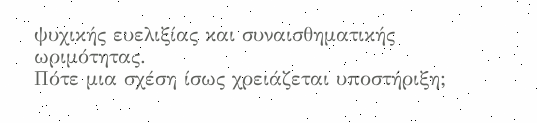ψυχικής ευελιξίας και συναισθηματικής ωριμότητας.
Πότε μια σχέση ίσως χρειάζεται υποστήριξη;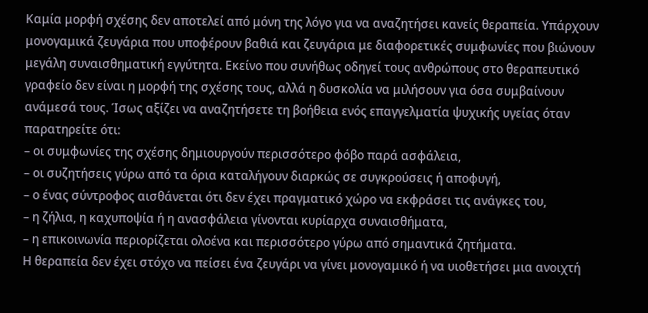Καμία μορφή σχέσης δεν αποτελεί από μόνη της λόγο για να αναζητήσει κανείς θεραπεία. Υπάρχουν μονογαμικά ζευγάρια που υποφέρουν βαθιά και ζευγάρια με διαφορετικές συμφωνίες που βιώνουν μεγάλη συναισθηματική εγγύτητα. Εκείνο που συνήθως οδηγεί τους ανθρώπους στο θεραπευτικό γραφείο δεν είναι η μορφή της σχέσης τους, αλλά η δυσκολία να μιλήσουν για όσα συμβαίνουν ανάμεσά τους. Ίσως αξίζει να αναζητήσετε τη βοήθεια ενός επαγγελματία ψυχικής υγείας όταν παρατηρείτε ότι:
– οι συμφωνίες της σχέσης δημιουργούν περισσότερο φόβο παρά ασφάλεια,
– οι συζητήσεις γύρω από τα όρια καταλήγουν διαρκώς σε συγκρούσεις ή αποφυγή,
– ο ένας σύντροφος αισθάνεται ότι δεν έχει πραγματικό χώρο να εκφράσει τις ανάγκες του,
– η ζήλια, η καχυποψία ή η ανασφάλεια γίνονται κυρίαρχα συναισθήματα,
– η επικοινωνία περιορίζεται ολοένα και περισσότερο γύρω από σημαντικά ζητήματα.
Η θεραπεία δεν έχει στόχο να πείσει ένα ζευγάρι να γίνει μονογαμικό ή να υιοθετήσει μια ανοιχτή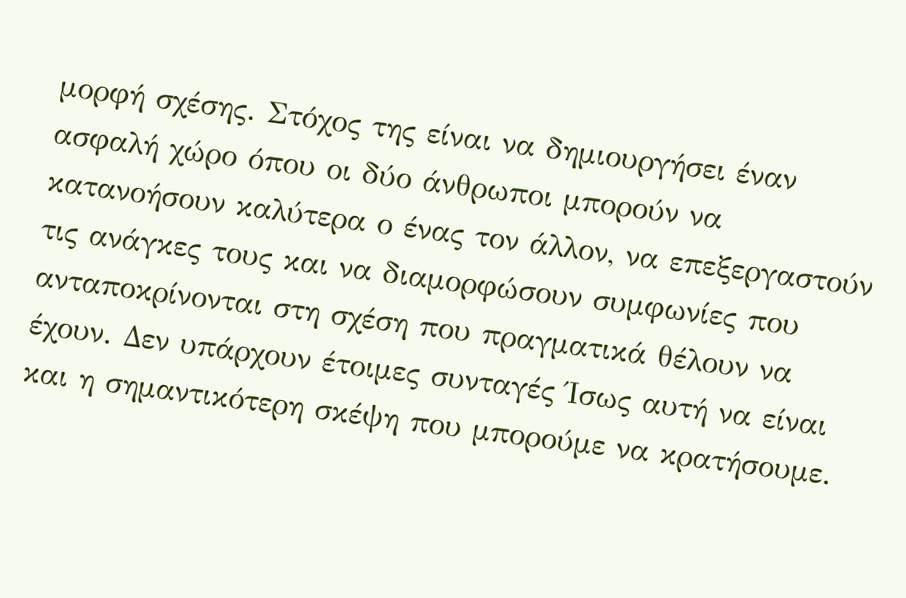μορφή σχέσης. Στόχος της είναι να δημιουργήσει έναν ασφαλή χώρο όπου οι δύο άνθρωποι μπορούν να κατανοήσουν καλύτερα ο ένας τον άλλον, να επεξεργαστούν τις ανάγκες τους και να διαμορφώσουν συμφωνίες που ανταποκρίνονται στη σχέση που πραγματικά θέλουν να έχουν. Δεν υπάρχουν έτοιμες συνταγές Ίσως αυτή να είναι και η σημαντικότερη σκέψη που μπορούμε να κρατήσουμε.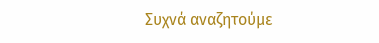Συχνά αναζητούμε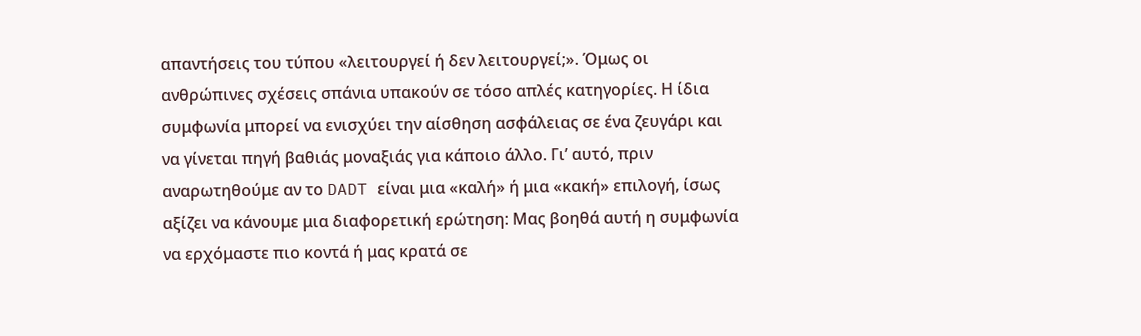απαντήσεις του τύπου «λειτουργεί ή δεν λειτουργεί;». Όμως οι ανθρώπινες σχέσεις σπάνια υπακούν σε τόσο απλές κατηγορίες. Η ίδια συμφωνία μπορεί να ενισχύει την αίσθηση ασφάλειας σε ένα ζευγάρι και να γίνεται πηγή βαθιάς μοναξιάς για κάποιο άλλο. Γι’ αυτό, πριν αναρωτηθούμε αν το DADT είναι μια «καλή» ή μια «κακή» επιλογή, ίσως αξίζει να κάνουμε μια διαφορετική ερώτηση: Μας βοηθά αυτή η συμφωνία να ερχόμαστε πιο κοντά ή μας κρατά σε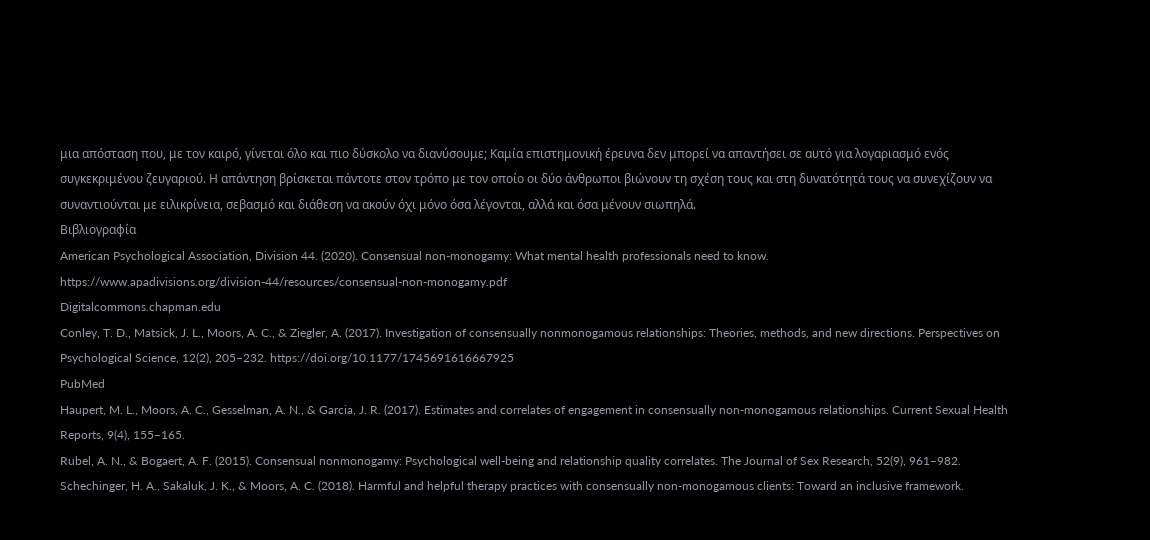μια απόσταση που, με τον καιρό, γίνεται όλο και πιο δύσκολο να διανύσουμε; Καμία επιστημονική έρευνα δεν μπορεί να απαντήσει σε αυτό για λογαριασμό ενός συγκεκριμένου ζευγαριού. Η απάντηση βρίσκεται πάντοτε στον τρόπο με τον οποίο οι δύο άνθρωποι βιώνουν τη σχέση τους και στη δυνατότητά τους να συνεχίζουν να συναντιούνται με ειλικρίνεια, σεβασμό και διάθεση να ακούν όχι μόνο όσα λέγονται, αλλά και όσα μένουν σιωπηλά.
Βιβλιογραφία
American Psychological Association, Division 44. (2020). Consensual non-monogamy: What mental health professionals need to know. https://www.apadivisions.org/division-44/resources/consensual-non-monogamy.pdf
Digitalcommons.chapman.edu
Conley, T. D., Matsick, J. L., Moors, A. C., & Ziegler, A. (2017). Investigation of consensually nonmonogamous relationships: Theories, methods, and new directions. Perspectives on Psychological Science, 12(2), 205–232. https://doi.org/10.1177/1745691616667925
PubMed
Haupert, M. L., Moors, A. C., Gesselman, A. N., & Garcia, J. R. (2017). Estimates and correlates of engagement in consensually non-monogamous relationships. Current Sexual Health Reports, 9(4), 155–165.
Rubel, A. N., & Bogaert, A. F. (2015). Consensual nonmonogamy: Psychological well-being and relationship quality correlates. The Journal of Sex Research, 52(9), 961–982.
Schechinger, H. A., Sakaluk, J. K., & Moors, A. C. (2018). Harmful and helpful therapy practices with consensually non-monogamous clients: Toward an inclusive framework.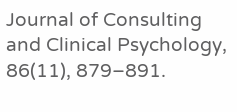Journal of Consulting and Clinical Psychology, 86(11), 879–891.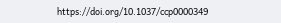https://doi.org/10.1037/ccp0000349